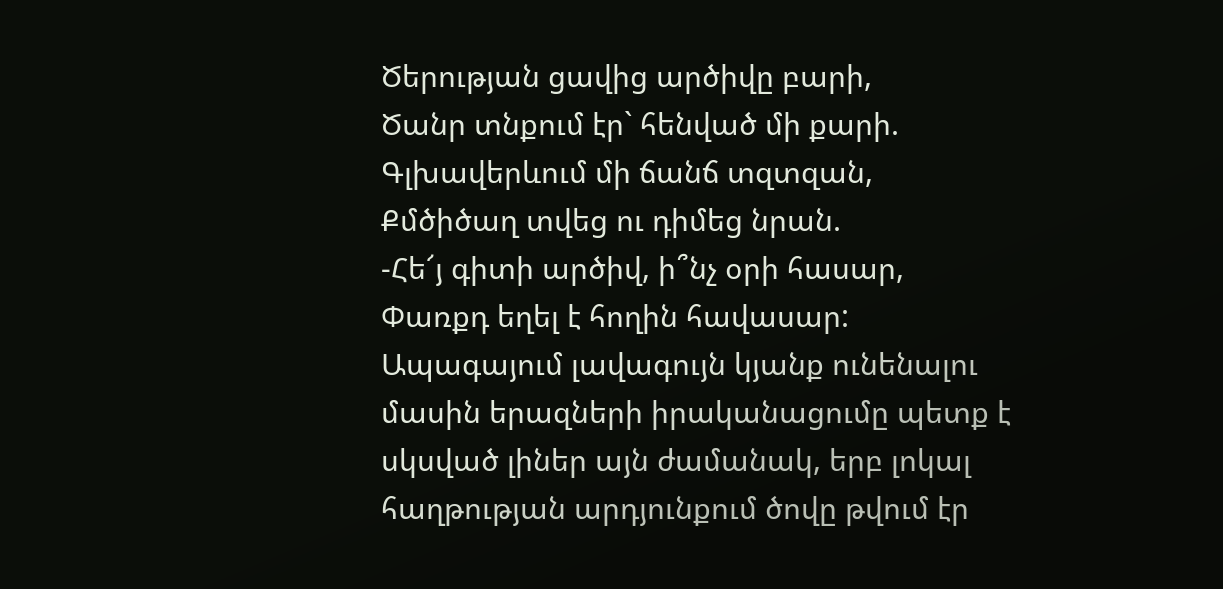Ծերության ցավից արծիվը բարի,
Ծանր տնքում էր` հենված մի քարի.
Գլխավերևում մի ճանճ տզտզան,
Քմծիծաղ տվեց ու դիմեց նրան.
-Հե՜յ գիտի արծիվ, ի՞նչ օրի հասար,
Փառքդ եղել է հողին հավասար:
Ապագայում լավագույն կյանք ունենալու մասին երազների իրականացումը պետք է սկսված լիներ այն ժամանակ, երբ լոկալ հաղթության արդյունքում ծովը թվում էր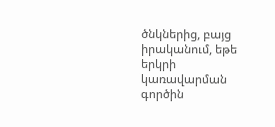ծնկներից, բայց իրականում, եթե երկրի կառավարման գործին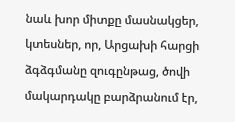նաև խոր միտքը մասնակցեր, կտեսներ, որ, Արցախի հարցի ձգձգմանը զուգընթաց, ծովի մակարդակը բարձրանում էր,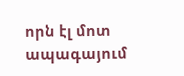որն էլ մոտ ապագայում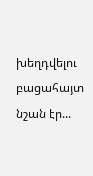խեղդվելու բացահայտ նշան էր...